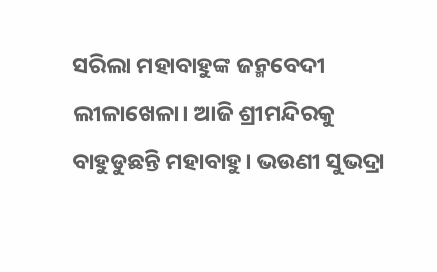ସରିଲା ମହାବାହୁଙ୍କ ଜନ୍ମବେଦୀ ଲୀଳାଖେଳା। ଆଜି ଶ୍ରୀମନ୍ଦିରକୁ ବାହୁଡୁଛନ୍ତି ମହାବାହୁ। ଭଉଣୀ ସୁଭଦ୍ରା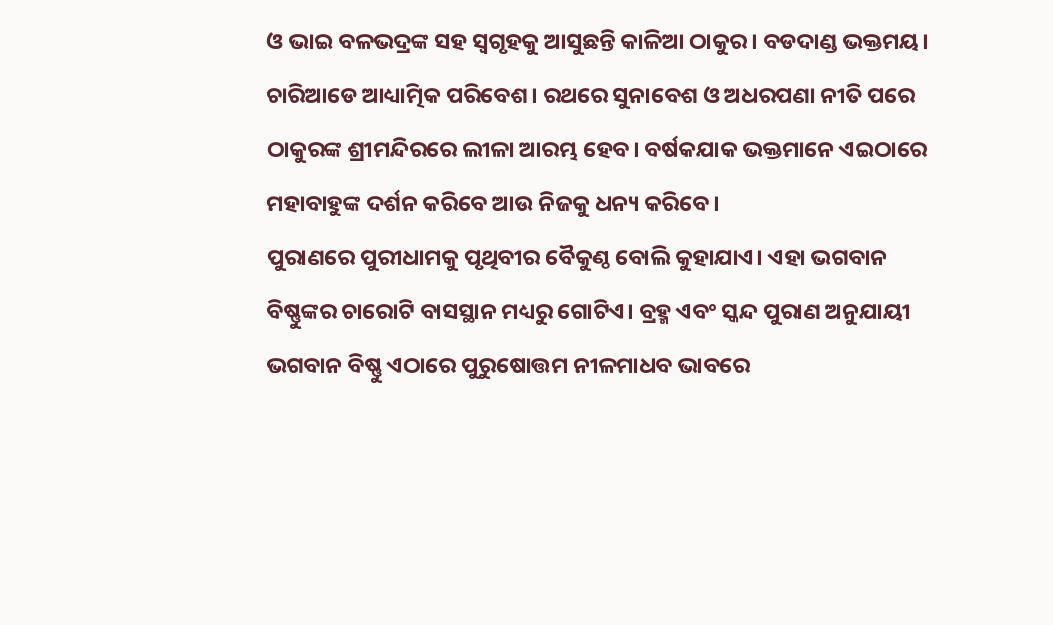ଓ ଭାଇ ବଳଭଦ୍ରଙ୍କ ସହ ସ୍ୱଗୃହକୁ ଆସୁଛନ୍ତି କାଳିଆ ଠାକୁର। ବଡଦାଣ୍ଡ ଭକ୍ତମୟ। ଚାରିଆଡେ ଆଧ୍ୟାତ୍ମିକ ପରିବେଶ। ରଥରେ ସୁନାବେଶ ଓ ଅଧରପଣା ନୀତି ପରେ ଠାକୁରଙ୍କ ଶ୍ରୀମନ୍ଦିରରେ ଲୀଳା ଆରମ୍ଭ ହେବ। ବର୍ଷକଯାକ ଭକ୍ତମାନେ ଏଇଠାରେ ମହାବାହୁଙ୍କ ଦର୍ଶନ କରିବେ ଆଉ ନିଜକୁ ଧନ୍ୟ କରିବେ।
ପୁରାଣରେ ପୁରୀଧାମକୁ ପୃଥିବୀର ବୈକୁଣ୍ଠ ବୋଲି କୁହାଯାଏ। ଏହା ଭଗବାନ ବିଷ୍ଣୁଙ୍କର ଚାରୋଟି ବାସସ୍ଥାନ ମଧ୍ୟରୁ ଗୋଟିଏ। ବ୍ରହ୍ମ ଏବଂ ସ୍କନ୍ଦ ପୁରାଣ ଅନୁଯାୟୀ ଭଗବାନ ବିଷ୍ଣୁ ଏଠାରେ ପୁରୁଷୋତ୍ତମ ନୀଳମାଧବ ଭାବରେ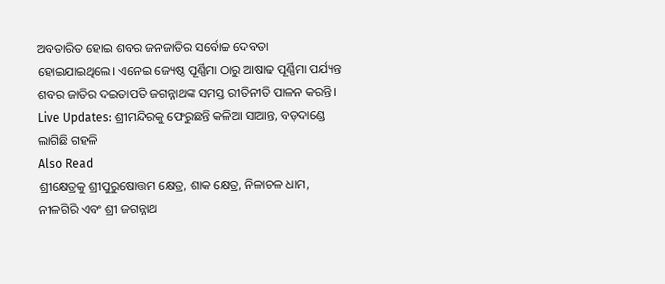ଅବତାରିତ ହୋଇ ଶବର ଜନଜାତିର ସର୍ବୋଚ୍ଚ ଦେବତା ହୋଇଯାଇଥିଲେ। ଏନେଇ ଜ୍ୟେଷ୍ଠ ପୂର୍ଣ୍ଣିମା ଠାରୁ ଆଷାଢ ପୂର୍ଣ୍ଣିମା ପର୍ଯ୍ୟନ୍ତ ଶବର ଜାତିର ଦଇତାପତି ଜଗନ୍ନାଥଙ୍କ ସମସ୍ତ ରୀତିନୀତି ପାଳନ କରନ୍ତି।
Live Updates: ଶ୍ରୀମନ୍ଦିରକୁ ଫେରୁଛନ୍ତି କଳିଆ ସାଆନ୍ତ, ବଡ଼ଦାଣ୍ଡେ ଲାଗିଛି ଗହଳି
Also Read
ଶ୍ରୀକ୍ଷେତ୍ରକୁ ଶ୍ରୀପୁରୁଷୋତ୍ତମ କ୍ଷେତ୍ର, ଶାକ କ୍ଷେତ୍ର, ନିଳାଚଳ ଧାମ, ନୀଳଗିରି ଏବଂ ଶ୍ରୀ ଜଗନ୍ନାଥ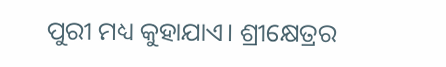ପୁରୀ ମଧ୍ୟ କୁହାଯାଏ। ଶ୍ରୀକ୍ଷେତ୍ରର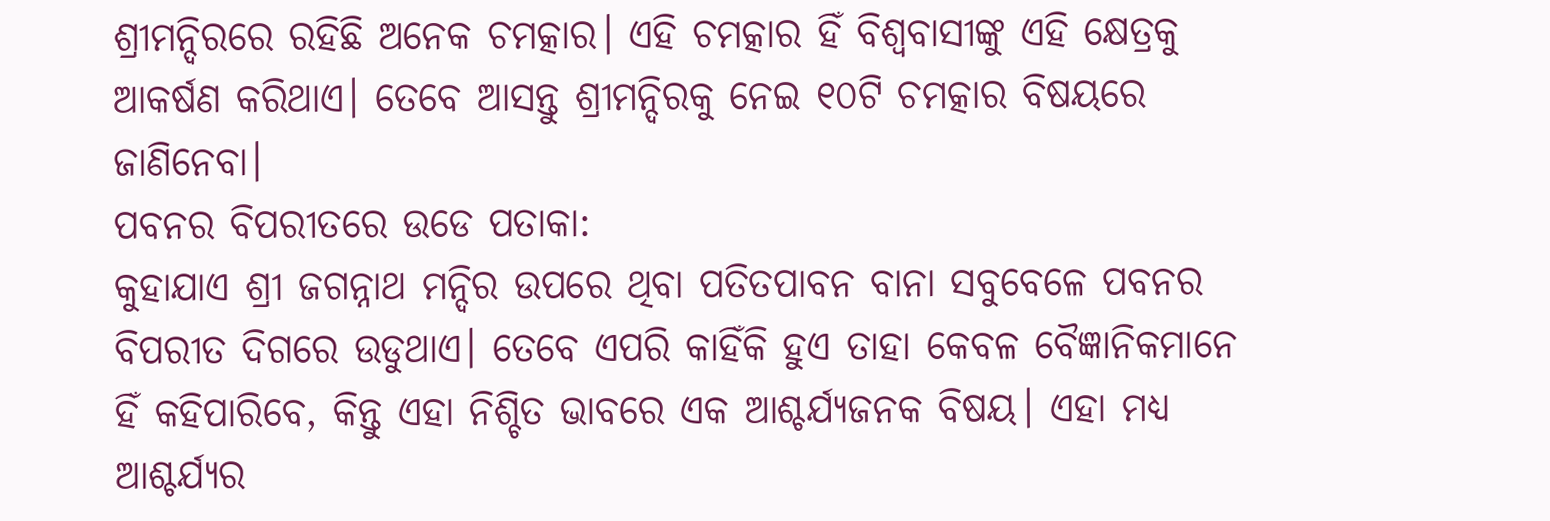ଶ୍ରୀମନ୍ଦିରରେ ରହିଛି ଅନେକ ଚମତ୍କାର। ଏହି ଚମତ୍କାର ହିଁ ବିଶ୍ୱବାସୀଙ୍କୁ ଏହି କ୍ଷେତ୍ରକୁ ଆକର୍ଷଣ କରିଥାଏ। ତେବେ ଆସନ୍ତୁ ଶ୍ରୀମନ୍ଦିରକୁ ନେଇ ୧୦ଟି ଚମତ୍କାର ବିଷୟରେ ଜାଣିନେବା।
ପବନର ବିପରୀତରେ ଉଡେ ପତାକା:
କୁହାଯାଏ ଶ୍ରୀ ଜଗନ୍ନାଥ ମନ୍ଦିର ଉପରେ ଥିବା ପତିତପାବନ ବାନା ସବୁବେଳେ ପବନର ବିପରୀତ ଦିଗରେ ଉଡୁଥାଏ। ତେବେ ଏପରି କାହିଁକି ହୁଏ ତାହା କେବଳ ବୈଜ୍ଞାନିକମାନେ ହିଁ କହିପାରିବେ, କିନ୍ତୁ ଏହା ନିଶ୍ଚିତ ଭାବରେ ଏକ ଆଶ୍ଚର୍ଯ୍ୟଜନକ ବିଷୟ। ଏହା ମଧ୍ୟ ଆଶ୍ଚର୍ଯ୍ୟର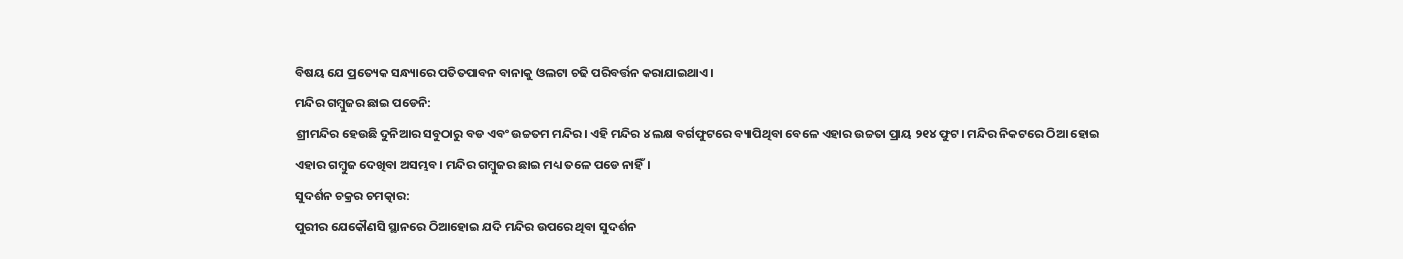ବିଷୟ ଯେ ପ୍ରତ୍ୟେକ ସନ୍ଧ୍ୟାରେ ପତିତପାବନ ବାନାକୁ ଓଲଟା ଚଢି ପରିବର୍ତ୍ତନ କରାଯାଇଥାଏ।
ମନ୍ଦିର ଗମ୍ବୁଜର ଛାଇ ପଡେନି:
ଶ୍ରୀମନ୍ଦିର ହେଉଛି ଦୁନିଆର ସବୁଠାରୁ ବଡ ଏବଂ ଉଚ୍ଚତମ ମନ୍ଦିର। ଏହି ମନ୍ଦିର ୪ ଲକ୍ଷ ବର୍ଗଫୁଟରେ ବ୍ୟାପିଥିବା ବେଳେ ଏହାର ଉଚ୍ଚତା ପ୍ରାୟ ୨୧୪ ଫୁଟ। ମନ୍ଦିର ନିକଟରେ ଠିଆ ହୋଇ ଏହାର ଗମ୍ବୁଜ ଦେଖିବା ଅସମ୍ଭବ। ମନ୍ଦିର ଗମ୍ବୁଜର ଛାଇ ମଧ୍ୟ ତଳେ ପଡେ ନାହିଁ।
ସୁଦର୍ଶନ ଚକ୍ରର ଚମତ୍କାର:
ପୁରୀର ଯେକୌଣସି ସ୍ଥାନରେ ଠିଆହୋଇ ଯଦି ମନ୍ଦିର ଉପରେ ଥିବା ସୁଦର୍ଶନ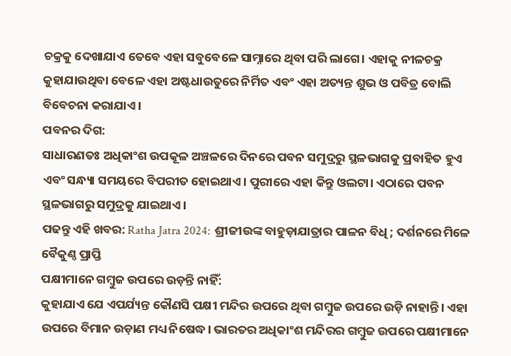ଚକ୍ରକୁ ଦେଖାଯାଏ ତେବେ ଏହା ସବୁବେଳେ ସାମ୍ନାରେ ଥିବା ପରି ଲାଗେ। ଏହାକୁ ନୀଳଚକ୍ର କୁହାଯାଉଥିବା ବେଳେ ଏହା ଅଷ୍ଟଧାଉତୁରେ ନିର୍ମିତ ଏବଂ ଏହା ଅତ୍ୟନ୍ତ ଶୁଭ ଓ ପବିତ୍ର ବୋଲି ବିବେଚନା କରାଯାଏ।
ପବନର ଦିଗ:
ସାଧାରଣତଃ ଅଧିକାଂଶ ଉପକୂଳ ଅଞ୍ଚଳରେ ଦିନରେ ପବନ ସମୁଦ୍ରରୁ ସ୍ଥଳଭାଗକୁ ପ୍ରବାହିତ ହୁଏ ଏବଂ ସନ୍ଧ୍ୟା ସମୟରେ ବିପରୀତ ହୋଇଥାଏ। ପୁରୀରେ ଏହା କିନ୍ତୁ ଓଲଟା। ଏଠାରେ ପବନ ସ୍ଥଳଭାଗରୁ ସମୁଦ୍ରକୁ ଯାଇଥାଏ।
ପଢନ୍ତୁ ଏହି ଖବର: Ratha Jatra 2024: ଶ୍ରୀଜୀଉଙ୍କ ବାହୁଡ଼ାଯାତ୍ରାର ପାଳନ ବିଧି; ଦର୍ଶନରେ ମିଳେ ବୈକୁଣ୍ଠ ପ୍ରାପ୍ତି
ପକ୍ଷୀମାନେ ଗମ୍ବୁଜ ଉପରେ ଉଡ଼ନ୍ତି ନାହିଁ:
କୁହାଯାଏ ଯେ ଏପର୍ଯ୍ୟନ୍ତ କୌଣସି ପକ୍ଷୀ ମନ୍ଦିର ଉପରେ ଥିବା ଗମ୍ବୁଜ ଉପରେ ଉଡ଼ି ନାହାନ୍ତି। ଏହା ଉପରେ ବିମାନ ଉଡ଼ାଣ ମଧ୍ୟ ନିଷେଦ୍ଧ। ଭାରତର ଅଧିକାଂଶ ମନ୍ଦିରର ଗମ୍ବୁଜ ଉପରେ ପକ୍ଷୀମାନେ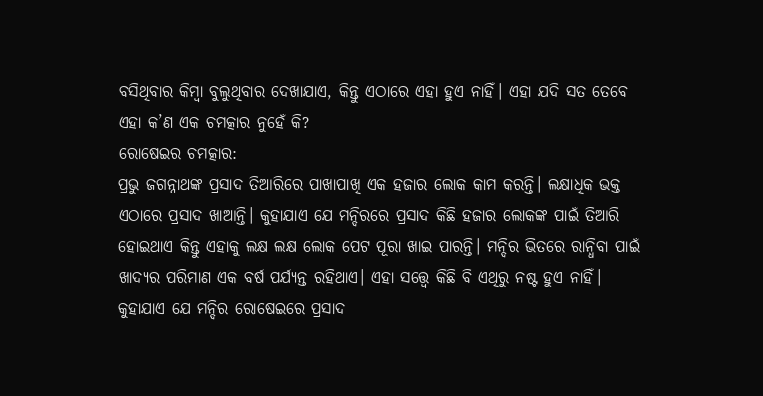ବସିଥିବାର କିମ୍ବା ବୁଲୁଥିବାର ଦେଖାଯାଏ, କିନ୍ତୁ ଏଠାରେ ଏହା ହୁଏ ନାହିଁ। ଏହା ଯଦି ସତ ତେବେ ଏହା କ’ଣ ଏକ ଚମତ୍କାର ନୁହେଁ କି?
ରୋଷେଇର ଚମତ୍କାର:
ପ୍ରଭୁ ଜଗନ୍ନାଥଙ୍କ ପ୍ରସାଦ ତିଆରିରେ ପାଖାପାଖି ଏକ ହଜାର ଲୋକ କାମ କରନ୍ତି। ଲକ୍ଷାଧିକ ଭକ୍ତ ଏଠାରେ ପ୍ରସାଦ ଖାଆନ୍ତି। କୁହାଯାଏ ଯେ ମନ୍ଦିରରେ ପ୍ରସାଦ କିଛି ହଜାର ଲୋକଙ୍କ ପାଇଁ ତିଆରି ହୋଇଥାଏ କିନ୍ତୁ ଏହାକୁ ଲକ୍ଷ ଲକ୍ଷ ଲୋକ ପେଟ ପୂରା ଖାଇ ପାରନ୍ତି। ମନ୍ଦିର ଭିତରେ ରାନ୍ଧିବା ପାଇଁ ଖାଦ୍ୟର ପରିମାଣ ଏକ ବର୍ଷ ପର୍ଯ୍ୟନ୍ତ ରହିଥାଏ। ଏହା ସତ୍ତ୍ୱେ କିଛି ବି ଏଥିରୁ ନଷ୍ଟ ହୁଏ ନାହିଁ।
କୁହାଯାଏ ଯେ ମନ୍ଦିର ରୋଷେଇରେ ପ୍ରସାଦ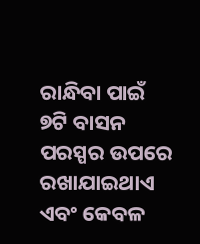ରାନ୍ଧିବା ପାଇଁ ୭ଟି ବାସନ ପରସ୍ପର ଉପରେ ରଖାଯାଇଥାଏ ଏବଂ କେବଳ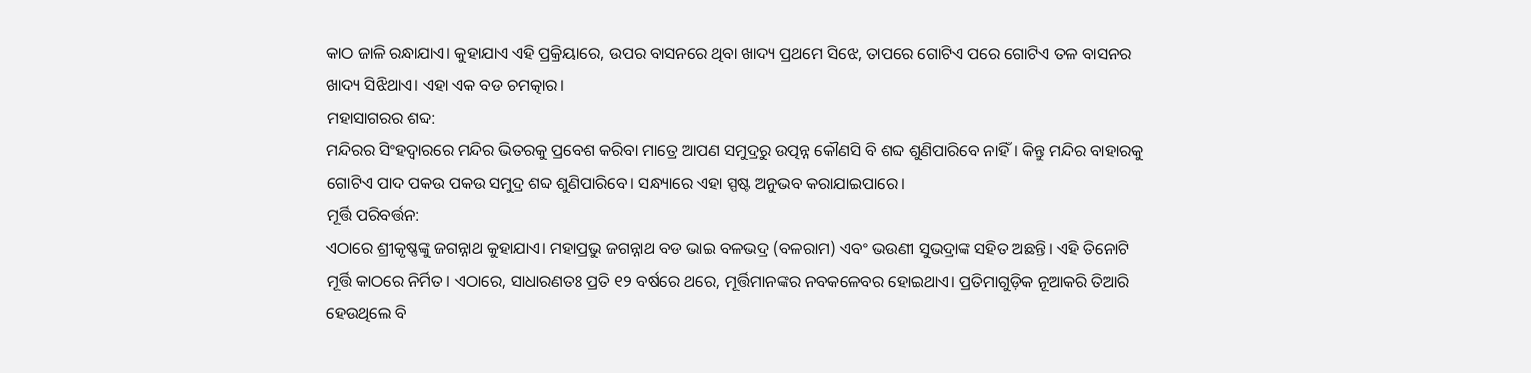କାଠ ଜାଳି ରନ୍ଧାଯାଏ। କୁହାଯାଏ ଏହି ପ୍ରକ୍ରିୟାରେ, ଉପର ବାସନରେ ଥିବା ଖାଦ୍ୟ ପ୍ରଥମେ ସିଝେ, ତାପରେ ଗୋଟିଏ ପରେ ଗୋଟିଏ ତଳ ବାସନର ଖାଦ୍ୟ ସିଝିଥାଏ। ଏହା ଏକ ବଡ ଚମତ୍କାର।
ମହାସାଗରର ଶବ୍ଦ:
ମନ୍ଦିରର ସିଂହଦ୍ୱାରରେ ମନ୍ଦିର ଭିତରକୁ ପ୍ରବେଶ କରିବା ମାତ୍ରେ ଆପଣ ସମୁଦ୍ରରୁ ଉତ୍ପନ୍ନ କୌଣସି ବି ଶବ୍ଦ ଶୁଣିପାରିବେ ନାହିଁ। କିନ୍ତୁ ମନ୍ଦିର ବାହାରକୁ ଗୋଟିଏ ପାଦ ପକଉ ପକଉ ସମୁଦ୍ର ଶବ୍ଦ ଶୁଣିପାରିବେ। ସନ୍ଧ୍ୟାରେ ଏହା ସ୍ପଷ୍ଟ ଅନୁଭବ କରାଯାଇପାରେ।
ମୂର୍ତ୍ତି ପରିବର୍ତ୍ତନ:
ଏଠାରେ ଶ୍ରୀକୃଷ୍ଣଙ୍କୁ ଜଗନ୍ନାଥ କୁହାଯାଏ। ମହାପ୍ରଭୁ ଜଗନ୍ନାଥ ବଡ ଭାଇ ବଳଭଦ୍ର (ବଳରାମ) ଏବଂ ଭଉଣୀ ସୁଭଦ୍ରାଙ୍କ ସହିତ ଅଛନ୍ତି। ଏହି ତିନୋଟି ମୂର୍ତ୍ତି କାଠରେ ନିର୍ମିତ। ଏଠାରେ, ସାଧାରଣତଃ ପ୍ରତି ୧୨ ବର୍ଷରେ ଥରେ, ମୂର୍ତ୍ତିମାନଙ୍କର ନବକଳେବର ହୋଇଥାଏ। ପ୍ରତିମାଗୁଡ଼ିକ ନୂଆକରି ତିଆରି ହେଉଥିଲେ ବି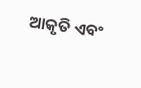ଆକୃତି ଏବଂ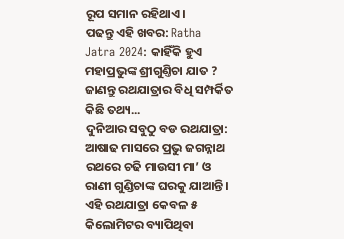ରୂପ ସମାନ ରହିଥାଏ।
ପଢନ୍ତୁ ଏହି ଖବର: Ratha Jatra 2024: କାହିଁକି ହୁଏ ମହାପ୍ରଭୁଙ୍କ ଶ୍ରୀଗୁଣ୍ତିଚା ଯାତ ? ଜାଣନ୍ତୁ ରଥଯାତ୍ରାର ବିଧି ସମ୍ପର୍କିତ କିଛି ତଥ୍ୟ...
ଦୁନିଆର ସବୁଠୁ ବଡ ରଥଯାତ୍ରା:
ଆଷାଢ ମାସରେ ପ୍ରଭୁ ଜଗନ୍ନାଥ ରଥରେ ଚଢି ମାଉସୀ ମା’ ଓ ରାଣୀ ଗୁଣ୍ଡିଚାଙ୍କ ଘରକୁ ଯାଆନ୍ତି। ଏହି ରଥଯାତ୍ରା କେବଳ ୫ କିଲୋମିଟର ବ୍ୟାପିଥିବା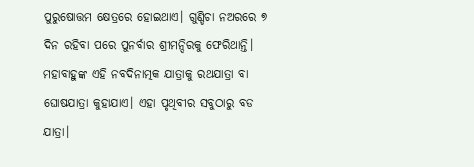ପୁରୁଷୋତ୍ତମ କ୍ଷେତ୍ରରେ ହୋଇଥାଏ। ଗୁଣ୍ଡିଚା ନଅରରେ ୭ ଦିନ ରହିବା ପରେ ପୁନର୍ବାର ଶ୍ରୀମନ୍ଦିରକୁ ଫେରିଥାନ୍ତି। ମହାବାହୁଙ୍କ ଏହି ନବଦିନାତ୍ମକ ଯାତ୍ରାକୁ ରଥଯାତ୍ରା ବା ଘୋଷଯାତ୍ରା କୁହାଯାଏ। ଏହା ପୃଥିବୀର ସବୁଠାରୁ ବଡ ଯାତ୍ରା।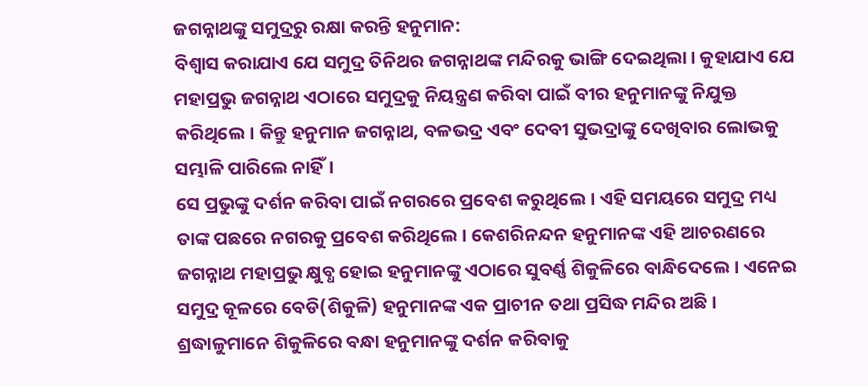ଜଗନ୍ନାଥଙ୍କୁ ସମୁଦ୍ରରୁ ରକ୍ଷା କରନ୍ତି ହନୁମାନ:
ବିଶ୍ୱାସ କରାଯାଏ ଯେ ସମୁଦ୍ର ତିନିଥର ଜଗନ୍ନାଥଙ୍କ ମନ୍ଦିରକୁ ଭାଙ୍ଗି ଦେଇଥିଲା। କୁହାଯାଏ ଯେ ମହାପ୍ରଭୁ ଜଗନ୍ନାଥ ଏଠାରେ ସମୁଦ୍ରକୁ ନିୟନ୍ତ୍ରଣ କରିବା ପାଇଁ ବୀର ହନୁମାନଙ୍କୁ ନିଯୁକ୍ତ କରିଥିଲେ। କିନ୍ତୁ ହନୁମାନ ଜଗନ୍ନାଥ, ବଳଭଦ୍ର ଏବଂ ଦେବୀ ସୁଭଦ୍ରାଙ୍କୁ ଦେଖିବାର ଲୋଭକୁ ସମ୍ଭାଳି ପାରିଲେ ନାହିଁ।
ସେ ପ୍ରଭୁଙ୍କୁ ଦର୍ଶନ କରିବା ପାଇଁ ନଗରରେ ପ୍ରବେଶ କରୁଥିଲେ। ଏହି ସମୟରେ ସମୁଦ୍ର ମଧ୍ୟ ତାଙ୍କ ପଛରେ ନଗରକୁ ପ୍ରବେଶ କରିଥିଲେ। କେଶରିନନ୍ଦନ ହନୁମାନଙ୍କ ଏହି ଆଚରଣରେ ଜଗନ୍ନାଥ ମହାପ୍ରଭୁ କ୍ଷୁବ୍ଧ ହୋଇ ହନୁମାନଙ୍କୁ ଏଠାରେ ସୁବର୍ଣ୍ଣ ଶିକୁଳିରେ ବାନ୍ଧିଦେଲେ। ଏନେଇ ସମୁଦ୍ର କୂଳରେ ବେଡି(ଶିକୁଳି) ହନୁମାନଙ୍କ ଏକ ପ୍ରାଚୀନ ତଥା ପ୍ରସିଦ୍ଧ ମନ୍ଦିର ଅଛି। ଶ୍ରଦ୍ଧାଳୁମାନେ ଶିକୁଳିରେ ବନ୍ଧା ହନୁମାନଙ୍କୁ ଦର୍ଶନ କରିବାକୁ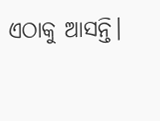ଏଠାକୁ ଆସନ୍ତି।